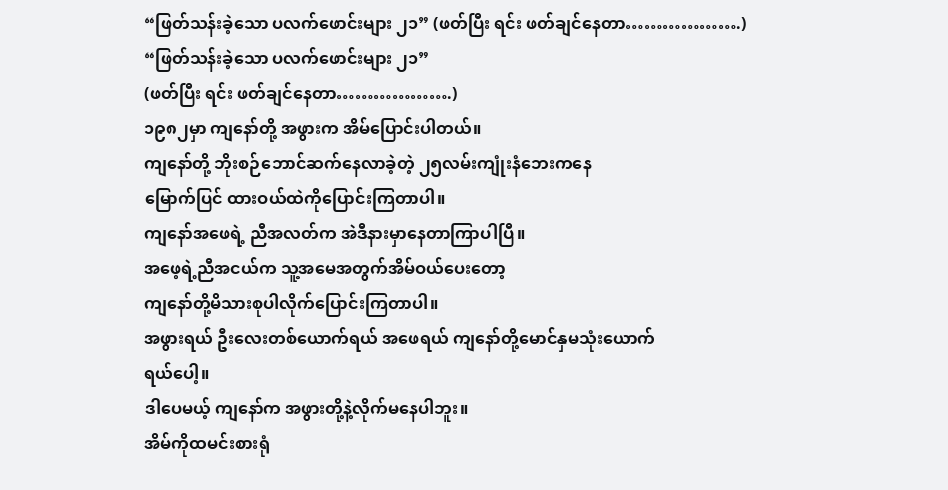“ဖြတ်သန်းခဲ့သော ပလက်ဖောင်းများ ၂၁” (ဖတ်ပြီး ရင်း ဖတ်ချင်နေတာ……………….)
“ဖြတ်သန်းခဲ့သော ပလက်ဖောင်းများ ၂၁”
(ဖတ်ပြီး ရင်း ဖတ်ချင်နေတာ……………….)
၁၉၈၂မှာ ကျနော်တို့ အဖွားက အိမ်ပြောင်းပါတယ်။
ကျနော်တို့ ဘိုးစဉ်ဘောင်ဆက်နေလာခဲ့တဲ့ ၂၅လမ်းကျုံးနံဘေးကနေ
မြောက်ပြင် ထားဝယ်ထဲကိုပြောင်းကြတာပါ။
ကျနော်အဖေရဲ့ ညီအလတ်က အဲဒီနားမှာနေတာကြာပါပြီ။
အဖေ့ရဲ့ညီအငယ်က သူ့အမေအတွက်အိမ်ဝယ်ပေးတော့
ကျနော်တို့မိသားစုပါလိုက်ပြောင်းကြတာပါ။
အဖွားရယ် ဦးလေးတစ်ယောက်ရယ် အဖေရယ် ကျနော်တို့မောင်နှမသုံးယောက်
ရယ်ပေါ့။
ဒါပေမယ့် ကျနော်က အဖွားတို့နဲ့လိုက်မနေပါဘူး။
အိမ်ကိုထမင်းစားရုံ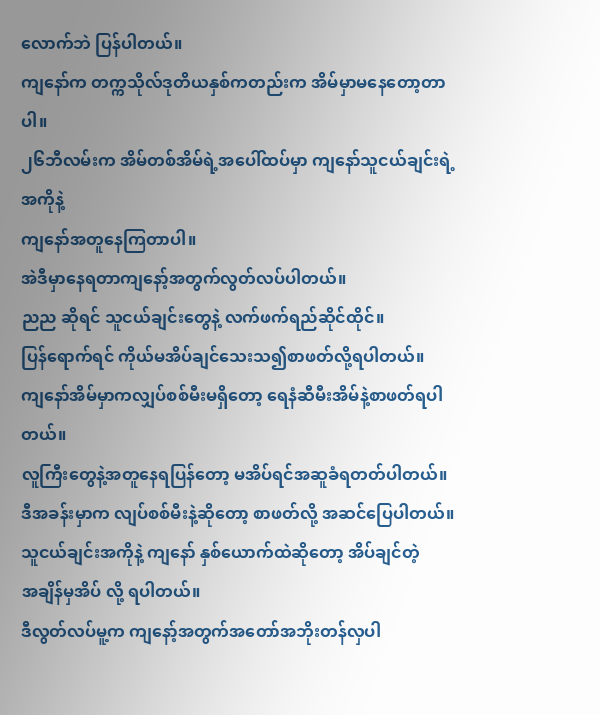လောက်ဘဲ ပြန်ပါတယ်။
ကျနော်က တက္ကသိုလ်ဒုတိယနှစ်ကတည်းက အိမ်မှာမနေတော့တာပါ။
၂၆ဘီလမ်းက အိမ်တစ်အိမ်ရဲ့အပေါ်ထပ်မှာ ကျနော်သူငယ်ချင်းရဲ့အကိုနဲ့
ကျနော်အတူနေကြတာပါ။
အဲဒီမှာနေရတာကျနော့်အတွက်လွတ်လပ်ပါတယ်။
ညည ဆိုရင် သူငယ်ချင်းတွေနဲ့ လက်ဖက်ရည်ဆိုင်ထိုင်။
ပြန်ရောက်ရင် ကိုယ်မအိပ်ချင်သေးသ၍စာဖတ်လို့ရပါတယ်။
ကျနော်အိမ်မှာကလျှပ်စစ်မီးမရှိတော့ ရေနံဆီမီးအိမ်နဲ့စာဖတ်ရပါတယ်။
လူကြီးတွေနဲ့အတူနေရပြန်တော့ မအိပ်ရင်အဆူခံရတတ်ပါတယ်။
ဒီအခန်းမှာက လျပ်စစ်မီးနဲ့ဆိုတော့ စာဖတ်လို့ အဆင်ပြေပါတယ်။
သူငယ်ချင်းအကိုနဲ့ ကျနော် နှစ်ယောက်ထဲဆိုတော့ အိပ်ချင်တဲ့
အချိန်မှအိပ် လို့ ရပါတယ်။
ဒီလွတ်လပ်မူ့က ကျနော့်အတွက်အတော်အဘိုးတန်လှပါ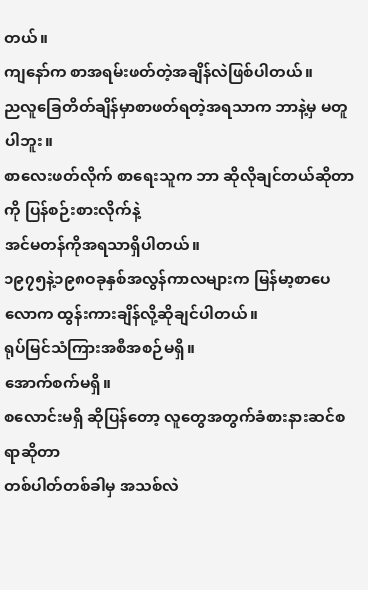တယ်။
ကျနော်က စာအရမ်းဖတ်တဲ့အချိန်လဲဖြစ်ပါတယ်။
ညလူခြေတိတ်ချိန်မှာစာဖတ်ရတဲ့အရသာက ဘာနဲ့မှ မတူပါဘူး။
စာလေးဖတ်လိုက် စာရေးသူက ဘာ ဆိုလိုချင်တယ်ဆိုတာကို ပြန်စဉ်းစားလိုက်နဲ့
အင်မတန်ကိုအရသာရှိပါတယ်။
၁၉၇၅နဲ့၁၉၈ဝခုနှစ်အလွန်ကာလများက မြန်မာ့စာပေလောက ထွန်းကားချိန်လို့ဆိုချင်ပါတယ်။
ရုပ်မြင်သံကြားအစီအစဉ်မရှိ။
အောက်စက်မရှိ။
စလောင်းမရှိ ဆိုပြန်တော့ လူတွေအတွက်ခံစားနားဆင်စရာဆိုတာ
တစ်ပါတ်တစ်ခါမှ အသစ်လဲ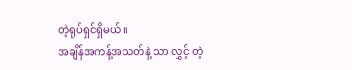တဲ့ရုပ်ရှင်ရှိမယ်။
အချိန်အကန့်အသတ်နဲ့ သာ လွှင့် တဲ့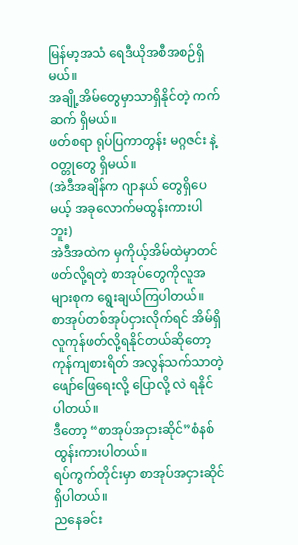မြန်မာ့အသံ ရေဒီယိုအစီအစဉ်ရှိမယ်။
အချို့အိမ်တွေမှာသာရှိနိုင်တဲ့ ကက်ဆက် ရှိမယ်။
ဖတ်စရာ ရုပ်ပြကာတွန်း မဂ္ဂဇင်း နဲ့ ဝတ္တုတွေ ရှိမယ်။
(အဲဒီအချိန်က ဂျာနယ် တွေရှိပေမယ့် အခုလောက်မထွန်းကားပါဘူး)
အဲဒီအထဲက မှကိုယ့်အိမ်ထဲမှာတင် ဖတ်လို့ရတဲ့ စာအုပ်တွေကိုလူအများစုက ရွေးချယ်ကြပါတယ်။
စာအုပ်တစ်အုပ်ငှားလိုက်ရင် အိမ်ရှိလူကုန်ဖတ်လို့ရနိုင်တယ်ဆိုတော့
ကုန်ကျစားရိတ် အလွန်သက်သာတဲ့ဖျော်ဖြေရေးလို့ ပြောလို့ လဲ ရနိုင်ပါတယ်။
ဒီတော့ “စာအုပ်အငှားဆိုင်”စံနစ်ထွန်းကားပါတယ်။
ရပ်ကွက်တိုင်းမှာ စာအုပ်အငှားဆိုင်ရှိပါတယ်။
ညနေခင်း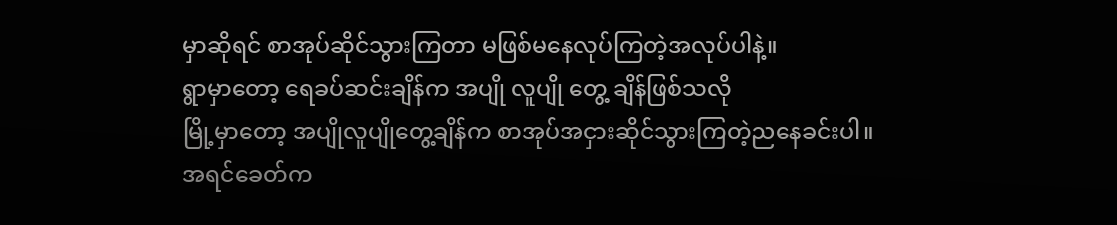မှာဆိုရင် စာအုပ်ဆိုင်သွားကြတာ မဖြစ်မနေလုပ်ကြတဲ့အလုပ်ပါနဲ့။
ရွာမှာတော့ ရေခပ်ဆင်းချိန်က အပျို လူပျို တွေ့ ချိန်ဖြစ်သလို
မြို့မှာတော့ အပျိုလူပျိုတွေ့ချိန်က စာအုပ်အငှားဆိုင်သွားကြတဲ့ညနေခင်းပါ။
အရင်ခေတ်က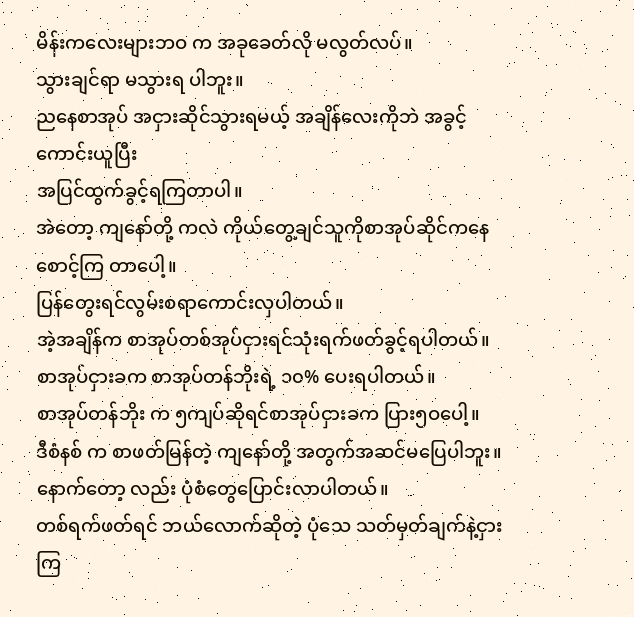မိန်းကလေးများဘဝ က အခုခေတ်လို မလွတ်လပ်။
သွားချင်ရာ မသွားရ ပါဘူး။
ညနေစာအုပ် အငှားဆိုင်သွားရမယ့် အချိန်လေးကိုဘဲ အခွင့်ကောင်းယူပြီး
အပြင်ထွက်ခွင့်ရကြတာပါ။
အဲတော့ ကျနော်တို့ ကလဲ ကိုယ်တွေ့ချင်သူကိုစာအုပ်ဆိုင်ကနေ
စောင့်ကြ တာပေါ့။
ပြန်တွေးရင်လွမ်းစရာကောင်းလှပါတယ်။
အဲ့အချိန်က စာအုပ်တစ်အုပ်ငှားရင်သုံးရက်ဖတ်ခွင့်ရပါတယ်။
စာအုပ်ငှားခက စာအုပ်တန်ဘိုးရဲ့ ၁၀% ပေးရပါတယ်။
စာအုပ်တန်ဘိုး က ၅ကျပ်ဆိုရင်စာအုပ်ငှားခက ပြား၅ဝပေါ့။
ဒီစံနစ် က စာဖတ်မြန်တဲ့ ကျနော်တို့ အတွက်အဆင်မပြေပါဘူး။
နောက်တော့ လည်း ပုံစံတွေပြောင်းလာပါတယ်။
တစ်ရက်ဖတ်ရင် ဘယ်လောက်ဆိုတဲ့ ပုံသေ သတ်မှတ်ချက်နဲ့ငှားကြ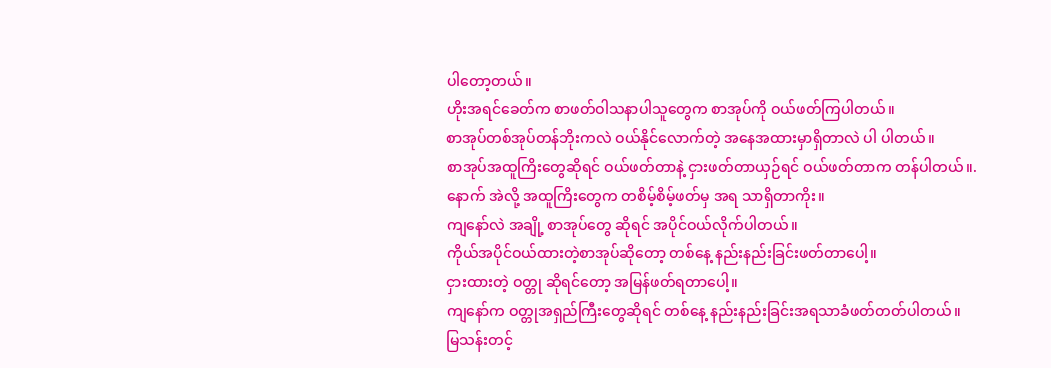ပါတော့တယ်။
ဟိုးအရင်ခေတ်က စာဖတ်ဝါသနာပါသူတွေက စာအုပ်ကို ဝယ်ဖတ်ကြပါတယ်။
စာအုပ်တစ်အုပ်တန်ဘိုးကလဲ ဝယ်နိုင်လောက်တဲ့ အနေအထားမှာရှိတာလဲ ပါ ပါတယ်။
စာအုပ်အထူကြိးတွေဆိုရင် ဝယ်ဖတ်တာနဲ့ ငှားဖတ်တာယှဉ်ရင် ဝယ်ဖတ်တာက တန်ပါတယ်။.
နောက် အဲလို့ အထူကြိးတွေက တစိမ့်စိမ့်ဖတ်မှ အရ သာရှိတာကိုး။
ကျနော်လဲ အချို့ စာအုပ်တွေ ဆိုရင် အပိုင်ဝယ်လိုက်ပါတယ်။
ကိုယ်အပိုင်ဝယ်ထားတဲ့စာအုပ်ဆိုတော့ တစ်နေ့ နည်းနည်းခြင်းဖတ်တာပေါ့။
ငှားထားတဲ့ ဝတ္တု ဆိုရင်တော့ အမြန်ဖတ်ရတာပေါ့။
ကျနော်က ဝတ္တုအရှည်ကြီးတွေဆိုရင် တစ်နေ့ နည်းနည်းခြင်းအရသာခံဖတ်တတ်ပါတယ်။
မြသန်းတင့်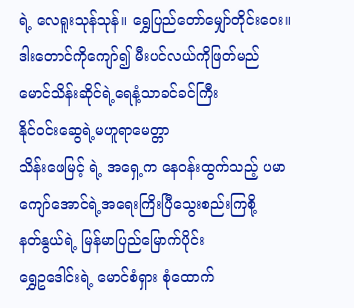ရဲ့ လေရူးသုန်သုန်။ ရွှေပြည်တော်မျှော်တိုင်းဝေး။
ဒါးတောင်ကိုကျော်၍ မီးပင်လယ်ကိုဖြတ်မည်
မောင်သိန်းဆိုင်ရဲ့ရေနံ့သာခင်ခင်ကြီး
နိုင်ဝင်းဆွေရဲ့မဟူရာမေတ္တာ
သိန်းဖေမြင့် ရဲ့ အရှေ့က နေဝန်းထွက်သည့် ပမာ
ကျော်အောင်ရဲ့အရေးကြိးပြီသွေးစည်းကြစို့
နတ်နွယ်ရဲ့ မြန်မာပြည်မြောက်ပိုင်း
ရွှေဥဒေါင်းရဲ့ မောင်စံရှား စုံထောက်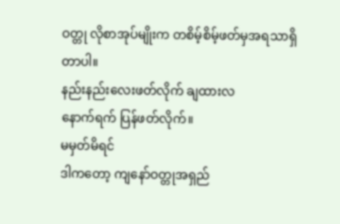ဝတ္တု လိုစာအုပ်မျိုးက တစိမ့်စိမ့်ဖတ်မှအရသာရှိတာပါ။
နည်းနည်းလေးဖတ်လိုက် ချထားလ
နောက်ရက် ပြန်ဖတ်လိုက်။
မမှတ်မိရင်
ဒါကတော့ ကျနော်ဝတ္တုအရှည်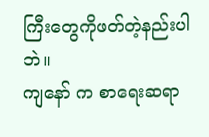ကြီးတွေကိုဖတ်တဲ့နည်းပါဘဲ။
ကျနော် က စာရေးဆရာ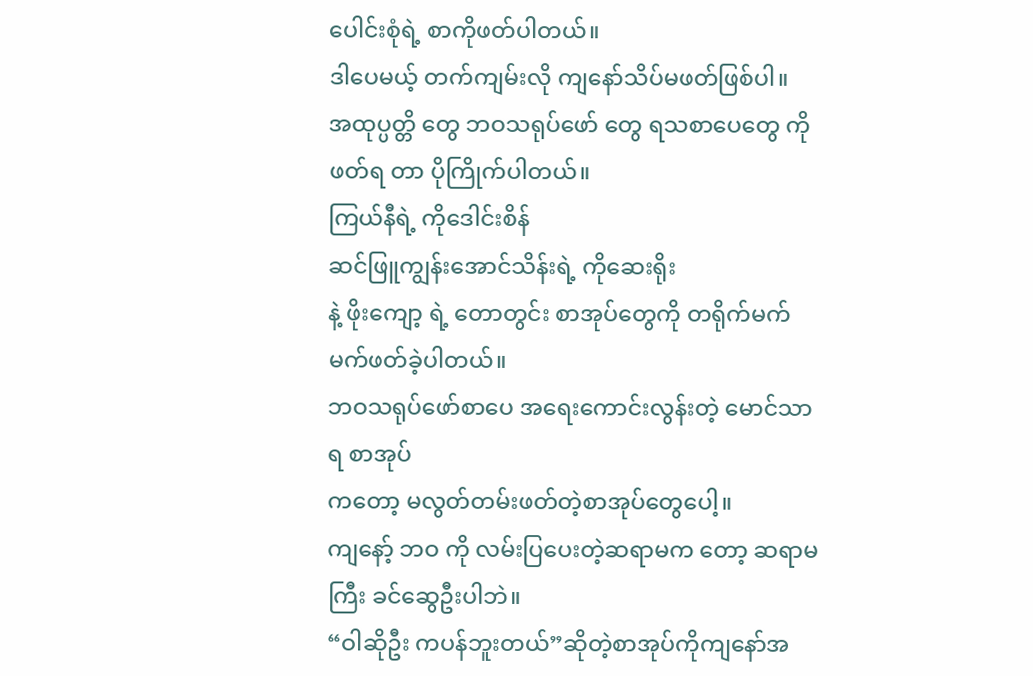ပေါင်းစုံရဲ့ စာကိုဖတ်ပါတယ်။
ဒါပေမယ့် တက်ကျမ်းလို ကျနော်သိပ်မဖတ်ဖြစ်ပါ။
အထုပ္ပတ္တိ တွေ ဘဝသရုပ်ဖော် တွေ ရသစာပေတွေ ကို ဖတ်ရ တာ ပိုကြိုက်ပါတယ်။
ကြယ်နီရဲ့ ကိုဒေါင်းစိန်
ဆင်ဖြူကျွန်းအောင်သိန်းရဲ့ ကိုဆေးရိုး
နဲ့ ဖိုးကျော့ ရဲ့ တောတွင်း စာအုပ်တွေကို တရိုက်မက်မက်ဖတ်ခဲ့ပါတယ်။
ဘဝသရုပ်ဖော်စာပေ အရေးကောင်းလွန်းတဲ့ မောင်သာရ စာအုပ်
ကတော့ မလွတ်တမ်းဖတ်တဲ့စာအုပ်တွေပေါ့။
ကျနော့် ဘဝ ကို လမ်းပြပေးတဲ့ဆရာမက တော့ ဆရာမကြီး ခင်ဆွေဦးပါဘဲ။
“ဝါဆိုဦး ကပန်ဘူးတယ်”ဆိုတဲ့စာအုပ်ကိုကျနော်အ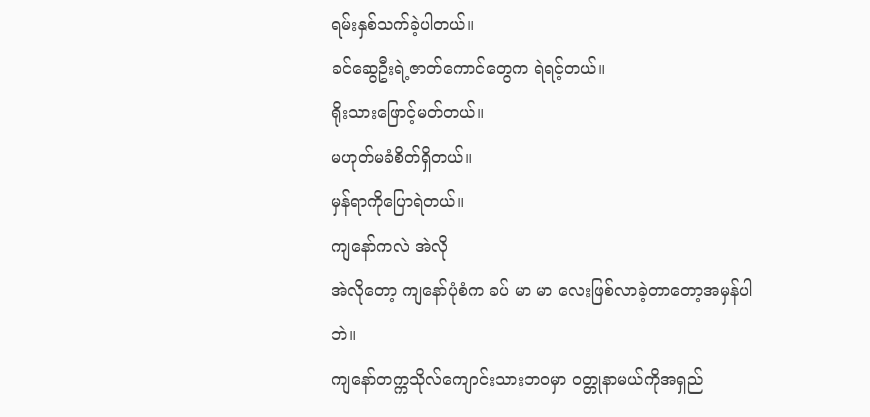ရမ်းနှစ်သက်ခဲ့ပါတယ်။
ခင်ဆွေဦးရဲ့ဇာတ်ကောင်တွေက ရဲရင့်တယ်။
ရိုးသားဖြောင့်မတ်တယ်။
မဟုတ်မခံစိတ်ရှိတယ်။
မှန်ရာကိုပြောရဲတယ်။
ကျနော်ကလဲ အဲလို
အဲလိုတော့ ကျနော်ပုံစံက ခပ် မာ မာ လေးဖြစ်လာခဲ့တာတော့အမှန်ပါဘဲ။
ကျနော်တက္ကသိုလ်ကျောင်းသားဘဝမှာ ဝတ္တုနာမယ်ကိုအရှည်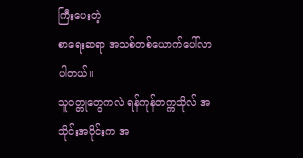ကြီးပေးတဲ့
စာရေးဆရာ အသစ်တစ်ယောက်ပေါ်လာပါတယ်။
သူဝတ္တုတွေကလဲ ရန်ကုန်တက္ကသိုလ် အသိုင်းအဝိုင်းက အ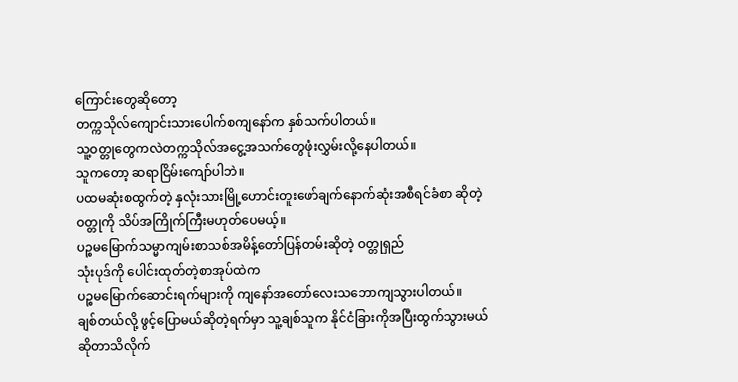ကြောင်းတွေဆိုတော့
တက္ကသိုလ်ကျောင်းသားပေါက်စကျနော်က နှစ်သက်ပါတယ်။
သူ့ဝတ္တုတွေကလဲတက္ကသိုလ်အငွေ့အသက်တွေဖုံးလွှမ်းလို့နေပါတယ်။
သူကတော့ ဆရာငြိမ်းကျော်ပါဘဲ။
ပထမဆုံးစထွက်တဲ့ နှလုံးသားမြို့ဟောင်းတူးဖော်ချက်နောက်ဆုံးအစီရင်ခံစာ ဆိုတဲ့
ဝတ္တုကို သိပ်အကြိုက်ကြီးမဟုတ်ပေမယ့်။
ပဉ္စမမြောက်သမ္မာကျမ်းစာသစ်အမိန့်တော်ပြန်တမ်းဆိုတဲ့ ဝတ္တုရှည်
သုံးပုဒ်ကို ပေါင်းထုတ်တဲ့စာအုပ်ထဲက
ပဉ္စမမြောက်ဆောင်းရက်များကို ကျနော်အတော်လေးသဘောကျသွားပါတယ်။
ချစ်တယ်လို့ ဖွင့်ပြောမယ်ဆိုတဲ့ရက်မှာ သူ့ချစ်သူက နိုင်ငံခြားကိုအပြီးထွက်သွားမယ်
ဆိုတာသိလိုက်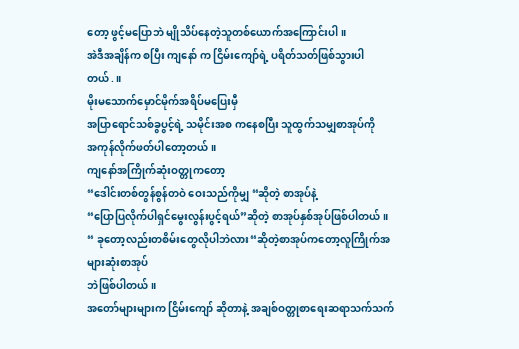တော့ ဖွင့်မပြောဘဲ မျိုသိပ်နေတဲ့သူတစ်ယောက်အကြောင်းပါ။
အဲဒီအချိန်က စပြီး ကျနော် က ငြိမ်းကျော်ရဲ့ ပရိတ်သတ်ဖြစ်သွားပါတယ်.။
မိုးမသောက်မှောင်မိုက်အရိပ်မပြေးမှီ
အပြာရောင်သစ်ခွပွင့်ရဲ့ သမိုင်းအစ ကနေစပြီး သူထွက်သမျှစာအုပ်ကို
အကုန်လိုက်ဖတ်ပါတော့တယ်။
ကျနော်အကြိုက်ဆုံးဝတ္တုကတော့
“ဒေါင်းတစ်တွန်စွန်တဝဲ ဝေးသည်ကိုမျှ “ဆိုတဲ့ စာအုပ်နဲ့
“ပြောပြလိုက်ပါရှင်မွေးလွန်းပွင့်ရယ်”ဆိုတဲ့ စာအုပ်နှစ်အုပ်ဖြစ်ပါတယ်။
“ ခုတော့လည်းတစိမ်းတွေလိုပါဘဲလား“ဆိုတဲ့စာအုပ်ကတော့လူကြိုက်အများဆုံးစာအုပ်
ဘဲဖြစ်ပါတယ်။
အတော်များများက ငြိမ်းကျော် ဆိုတာနဲ့ အချစ်ဝတ္တုစာရေးဆရာသက်သက်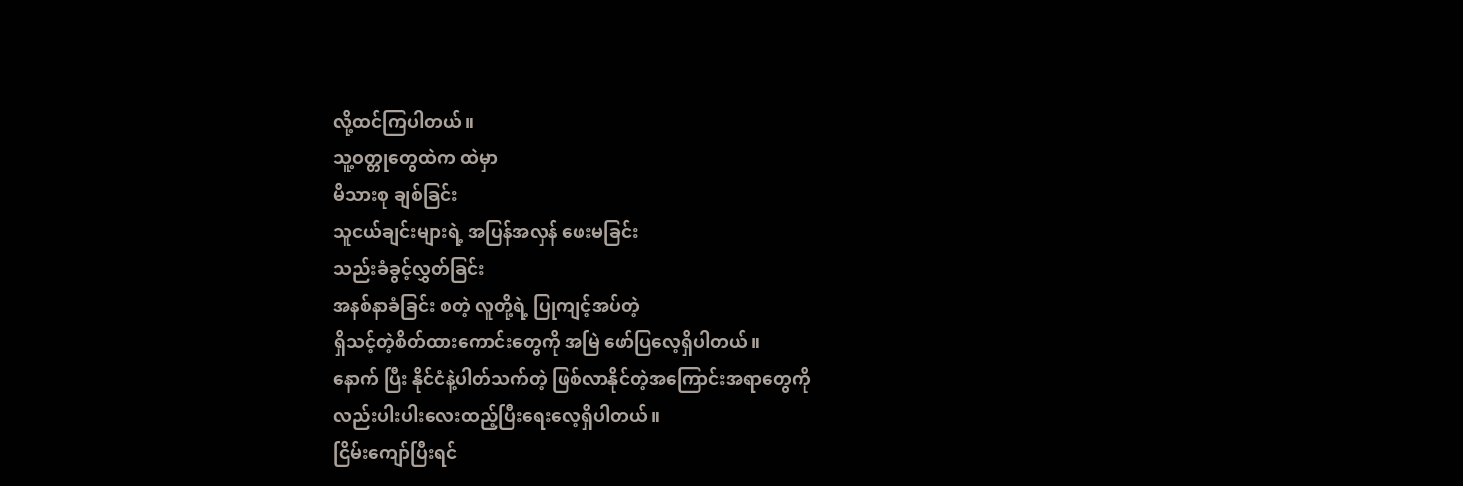လို့ထင်ကြပါတယ်။
သူ့ဝတ္တုတွေထဲက ထဲမှာ
မိသားစု ချစ်ခြင်း
သူငယ်ချင်းများရဲ့ အပြန်အလှန် ဖေးမခြင်း
သည်းခံခွင့်လွှတ်ခြင်း
အနစ်နာခံခြင်း စတဲ့ လူတို့ရဲ့ ပြုကျင့်အပ်တဲ့
ရှိသင့်တဲ့စိတ်ထားကောင်းတွေကို အမြဲ ဖော်ပြလေ့ရှိပါတယ်။
နောက် ပြီး နိုင်ငံနဲ့ပါတ်သက်တဲ့ ဖြစ်လာနိုင်တဲ့အကြောင်းအရာတွေကို
လည်းပါးပါးလေးထည့်ပြီးရေးလေ့ရှိပါတယ်။
ငြိမ်းကျော်ပြီးရင်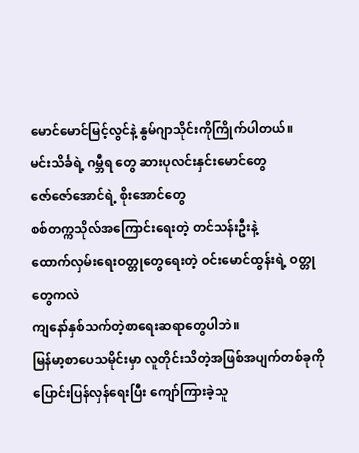မောင်မောင်မြင့်လွင်နဲ့ နွမ်ဂျာသိုင်းကိုကြိုက်ပါတယ်။
မင်းသိင်္ခရဲ့ ဂမ္ဘီရ တွေ ဆားပုလင်းနှင်းမောင်တွေ
ဇော်ဇော်အောင်ရဲ့ စိုးအောင်တွေ
စစ်တက္ကသိုလ်အကြောင်းရေးတဲ့ တင်သန်းဦးနဲ့
ထောက်လှမ်းရေးဝတ္တုတွေရေးတဲ့ ဝင်းမောင်ထွန်းရဲ့ ဝတ္တုတွေကလဲ
ကျနော်နှစ်သက်တဲ့စာရေးဆရာတွေပါဘဲ။
မြန်မာ့စာပေသမိုင်းမှာ လူတိုင်းသိတဲ့အဖြစ်အပျက်တစ်ခုကို
ပြောင်းပြန်လှန်ရေးပြီး ကျော်ကြားခဲ့သူ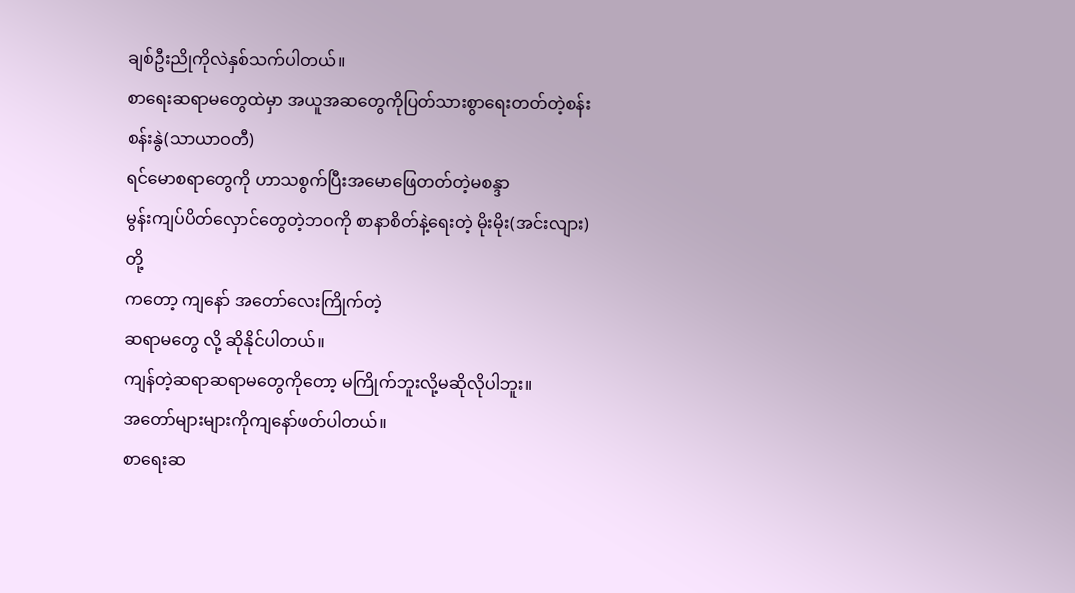ချစ်ဦးညိုကိုလဲနှစ်သက်ပါတယ်။
စာရေးဆရာမတွေထဲမှာ အယူအဆတွေကိုပြတ်သားစွာရေးတတ်တဲ့စန်းစန်းနွဲ(သာယာဝတီ)
ရင်မောစရာတွေကို ဟာသစွက်ပြီးအမောဖြေတတ်တဲ့မစန္ဒာ
မွန်းကျပ်ပိတ်လှောင်တွေတဲ့ဘဝကို စာနာစိတ်နဲ့ရေးတဲ့ မိုးမိုး(အင်းလျား) တို့
ကတော့ ကျနော် အတော်လေးကြိုက်တဲ့
ဆရာမတွေ လို့ ဆိုနိုင်ပါတယ်။
ကျန်တဲ့ဆရာဆရာမတွေကိုတော့ မကြိုက်ဘူးလို့မဆိုလိုပါဘူး။
အတော်များများကိုကျနော်ဖတ်ပါတယ်။
စာရေးဆ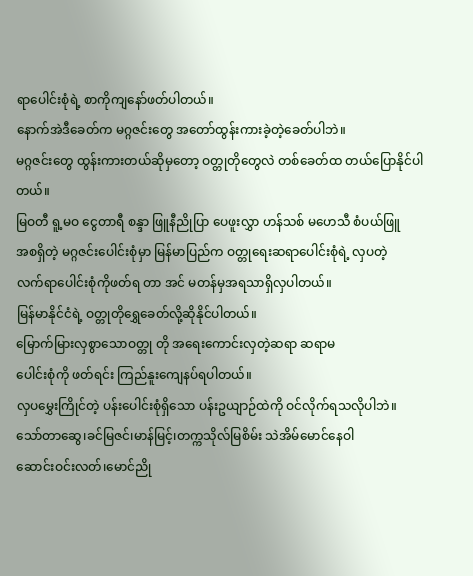ရာပေါင်းစုံရဲ့ စာကိုကျနော်ဖတ်ပါတယ်။
နောက်အဲဒီခေတ်က မဂ္ဂဇင်းတွေ အတော်ထွန်းကားခဲ့တဲ့ခေတ်ပါဘဲ။
မဂ္ဂဇင်းတွေ ထွန်းကားတယ်ဆိုမှတော့ ဝတ္တုတိုတွေလဲ တစ်ခေတ်ထ တယ်ပြောနိုင်ပါတယ်။
မြဝတီ ရူ့မဝ ငွေတာရီ စန္ဒာ ဖြူနီညိုပြာ ပေဖူးလွှာ ဟန်သစ် မဟေသီ စံပယ်ဖြူ
အစရှိတဲ့ မဂ္ဂဇင်းပေါင်းစုံမှာ မြန်မာပြည်က ဝတ္တုရေးဆရာပေါင်းစုံရဲ့ လှပတဲ့
လက်ရာပေါင်းစုံကိုဖတ်ရ တာ အင် မတန်မှအရသာရှိလှပါတယ်။
မြန်မာနိုင်ငံရဲ့ ဝတ္တုတိုရွှေခေတ်လို့ဆိုနိုင်ပါတယ်။
မြောက်မြားလှစွာသောဝတ္တု တို အရေးကောင်းလှတဲ့ဆရာ ဆရာမ
ပေါင်းစုံကို ဖတ်ရင်း ကြည်နူးကျေနပ်ရပါတယ်။
လှပမွှေးကြိုင်တဲ့ ပန်းပေါင်းစုံရှိသော ပန်းဥယျာဉ်ထဲကို ဝင်လိုက်ရသလိုပါဘဲ။
သော်တာဆွေ၊ခင်မြဇင်၊မာန်မြင့်၊တက္ကသိုလ်မြစိမ်း သဲအိမ်မောင်နေဝါ
ဆောင်းဝင်းလတ်၊မောင်ညို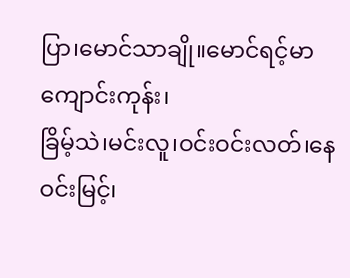ပြာ၊မောင်သာချို။မောင်ရင့်မာကျောင်းကုန်း၊
ခြိမ့်သဲ၊မင်းလူ၊ဝင်းဝင်းလတ်၊နေဝင်းမြင့်၊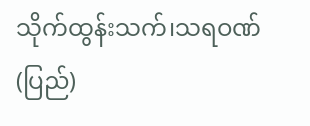သိုက်ထွန်းသက်၊သရဝဏ်(ပြည်)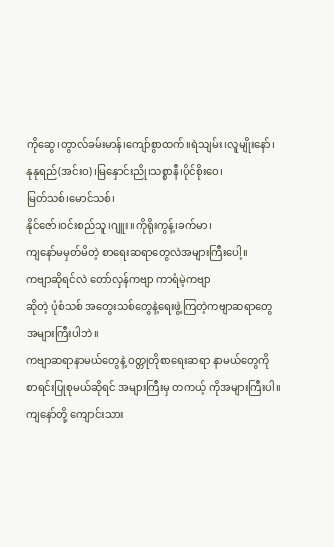ကိုဆွေ၊တွာလ်ခမ်းမာန်၊ကျော်စွာထက်။ရဲသျမ်း၊လူမျိုးနော်၊
နုနုရည်(အင်းဝ)၊မြနှောင်းညို၊သစ္စာနီ၊ပိုင်စိုးဝေ၊
မြတ်သစ်၊မောင်သစ်၊
နိုင်ဇော်၊ဝင်းစည်သူ၊ဂျူး။ကိုရိုးကွန့်၊ခက်မာ၊
ကျနော်မမှတ်မိတဲ့ စာရေးဆရာတွေလဲအများကြီးပေါ့။
ကဗျာဆိုရင်လဲ တော်လှန်ကဗျာ ကာရံမဲ့ကဗျာ
ဆိုတဲ့ ပုံစံသစ် အတွေးသစ်တွေနဲ့ရေးဖွဲ့ကြတဲ့ကဗျာဆရာတွေ
အများကြီးပါဘဲ။
ကဗျာဆရာနာမယ်တွေနဲ့ ဝတ္တုတိုစာရေးဆရာ နာမယ်တွေကို
စာရင်းပြုစုမယ်ဆိုရင် အများကြီးမှ တကယ့် ကိုအများကြီးပါ။
ကျနော်တို့ ကျောင်းသား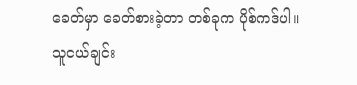ခေတ်မှာ ခေတ်စားခဲ့တာ တစ်ခုက ပိုစ်ကဒ်ပါ။
သူငယ်ချင်း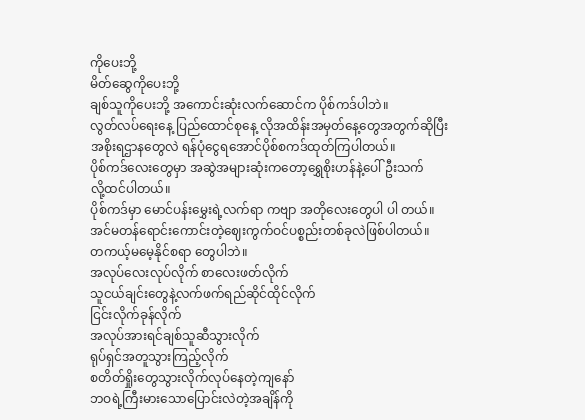ကိုပေးဘို့
မိတ်ဆွေကိုပေးဘို့
ချစ်သူကိုပေးဘို့ အကောင်းဆုံးလက်ဆောင်က ပိုစ်ကဒ်ပါဘဲ။
လွတ်လပ်ရေးနေ့ ပြည်ထောင်စုနေ့ လိုအထိန်းအမှတ်နေ့တွေအတွက်ဆိုပြီး
အစိုးရဌာနတွေလဲ ရန်ပုံငွေရအောင်ပိုစ်စကဒ်ထုတ်ကြပါတယ်။
ပိုစ်ကဒ်လေးတွေမှာ အဆွဲအများဆုံးကတော့ရွှေစိုးဟန်နဲ့ပေါ်ဦးသက်
လို့ထင်ပါတယ်။
ပိုစ်ကဒ်မှာ မောင်ပန်းမွှေးရဲ့လက်ရာ ကဗျာ အတိုလေးတွေပါ ပါ တယ်။
အင်မတန်ရောင်းကောင်းတဲ့ဈေးကွက်ဝင်ပစ္စည်းတစ်ခုလဲဖြစ်ပါတယ်။
တကယ့်မမေ့နိုင်စရာ တွေပါဘဲ။
အလုပ်လေးလုပ်လိုက် စာလေးဖတ်လိုက်
သူငယ်ချင်းတွေနဲ့လက်ဖက်ရည်ဆိုင်ထိုင်လိုက်
ငြင်းလိုက်ခုန်လိုက်
အလုပ်အားရင်ချစ်သူဆီသွားလိုက်
ရုပ်ရှင်အတူသွားကြည့်လိုက်
စတိတ်ရှိုးတွေသွားလိုက်လုပ်နေတဲ့ကျနော်
ဘဝရဲ့ကြီးမားသောပြောင်းလဲတဲ့အချိန်ကို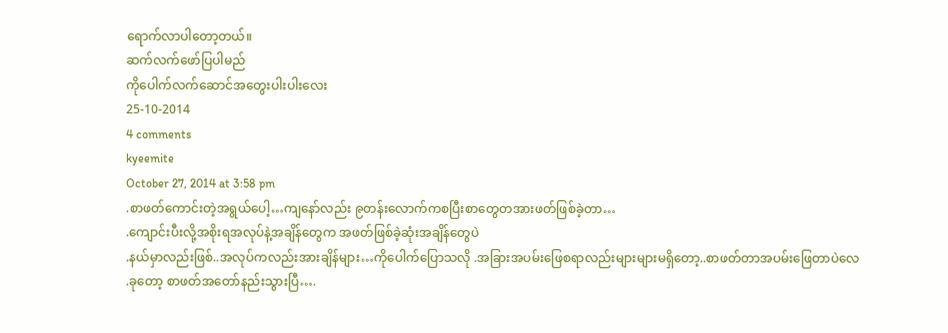ရောက်လာပါတော့တယ်။
ဆက်လက်ဖော်ပြပါမည်
ကိုပေါက်လက်ဆောင်အတွေးပါးပါးလေး
25-10-2014
4 comments
kyeemite
October 27, 2014 at 3:58 pm
.စာဖတ်ကောင်းတဲ့အရွယ်ပေါ့…ကျနော်လည်း ၉တန်းလောက်ကစပြီးစာတွေတအားဖတ်ဖြစ်ခဲ့တာ…
.ကျောင်းပီးလို့အစိုးရအလုပ်နဲ့အချိန်တွေက အဖတ်ဖြစ်ခဲ့ဆုံးအချိန်တွေပဲ
.နယ်မှာလည်းဖြစ်..အလုပ်ကလည်းအားချိန်များ…ကိုပေါက်ပြောသလို .အခြားအပမ်းဖြေစရာလည်းများများမရှိတော့..စာဖတ်တာအပမ်းဖြေတာပဲလေ
.ခုတော့ စာဖတ်အတော်နည်းသွားပြီ….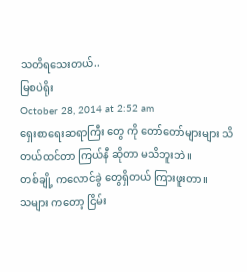သတိရသေးတယ်..
မြစပဲရိုး
October 28, 2014 at 2:52 am
ရှေးစာရေးဆရာကြီး တွေ ကို တော်တော်များများ သိတယ်ထင်တာ ကြယ်နီ ဆိုတာ မသိဘူးဘဲ။
တစ်ချို့ ကလောင်ခွဲ တွေရှိတယ် ကြားဖူးတာ။
သများ ကတော့ ငြိမ်း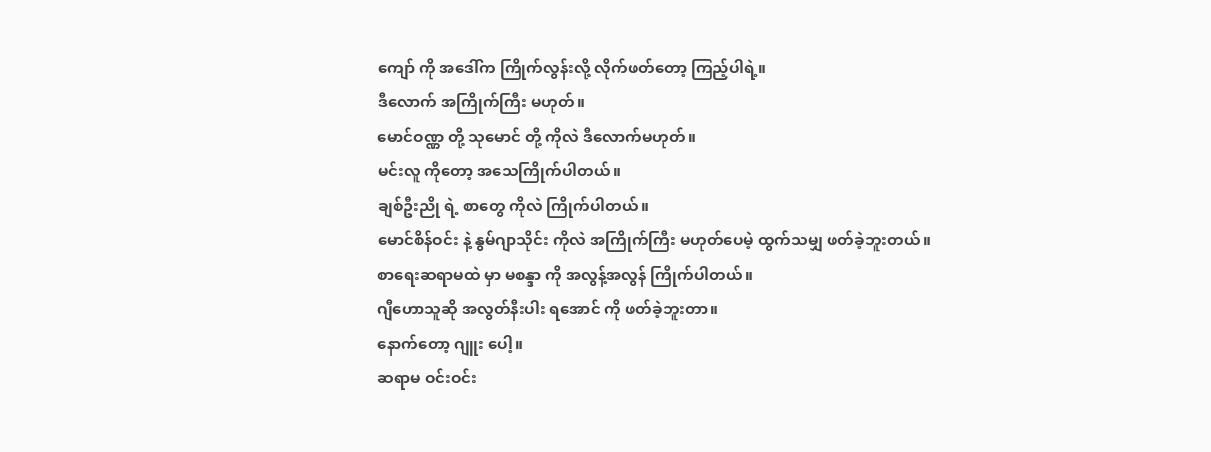ကျော် ကို အဒေါ်က ကြိုက်လွန်းလို့ လိုက်ဖတ်တော့ ကြည့်ပါရဲ့။
ဒီလောက် အကြိုက်ကြီး မဟုတ်။
မောင်ဝဏ္ဏ တို့ သုမောင် တို့ ကိုလဲ ဒီလောက်မဟုတ်။
မင်းလူ ကိုတော့ အသေကြိုက်ပါတယ်။
ချစ်ဦးညို ရဲ့ စာတွေ ကိုလဲ ကြိုက်ပါတယ်။
မောင်စိန်ဝင်း နဲ့ နွမ်ဂျာသိုင်း ကိုလဲ အကြိုက်ကြီး မဟုတ်ပေမဲ့ ထွက်သမျှ ဖတ်ခဲ့ဘူးတယ်။
စာရေးဆရာမထဲ မှာ မစန္ဒာ ကို အလွန့်အလွန် ကြိုက်ပါတယ်။
ဂျီဟောသူဆို အလွတ်နီးပါး ရအောင် ကို ဖတ်ခဲ့ဘူးတာ။
နောက်တော့ ဂျူး ပေါ့။
ဆရာမ ဝင်းဝင်း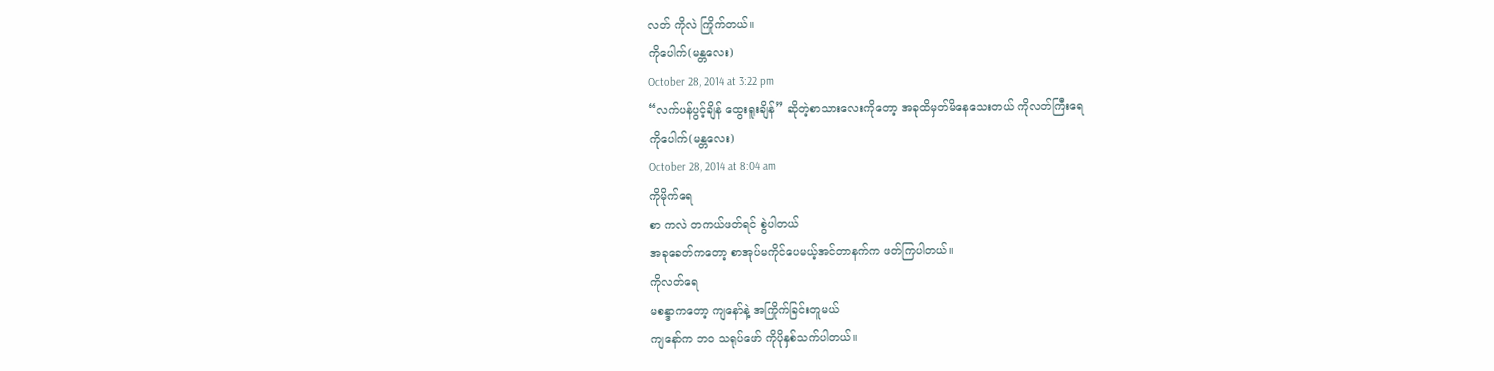လတ် ကိုလဲ ကြိုက်တယ်။
ကိုပေါက်(မန္တလေး)
October 28, 2014 at 3:22 pm
“လက်ပန်ပွင့်ချိန် ထွေးရူးချိန်” ဆိုတဲ့စာသားလေးကိုတော့ အခုထိမှတ်မိနေသေးတယ် ကိုလတ်ကြီးရေ
ကိုပေါက်(မန္တလေး)
October 28, 2014 at 8:04 am
ကိုမိုက်ရေ
စာ ကလဲ တကယ်ဖတ်ရင် စွဲပါတယ်
အခုခေတ်ကတော့ စာအုပ်မကိုင်ပေမယ့်အင်တာနက်က ဖတ်ကြပါတယ်။
ကိုလတ်ရေ
မစန္ဒာကတော့ ကျနော်နဲ့ အကြိုက်ခြင်းတူမယ်
ကျနော်က ဘဝ သရုပ်ဖော် ကိုပိုနှစ်သက်ပါတယ်။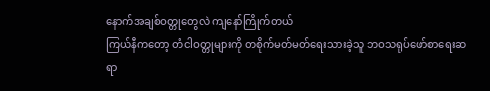နောက်အချစ်ဝတ္တုတွေလဲ ကျနော်ကြိုက်တယ်
ကြယ်နီကတော့ တံငါဝတ္တုများကို တစိုက်မတ်မတ်ရေးသားခဲ့သူ ဘဝသရုပ်ဖော်စာရေးဆရာ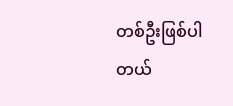တစ်ဦးဖြစ်ပါတယ်